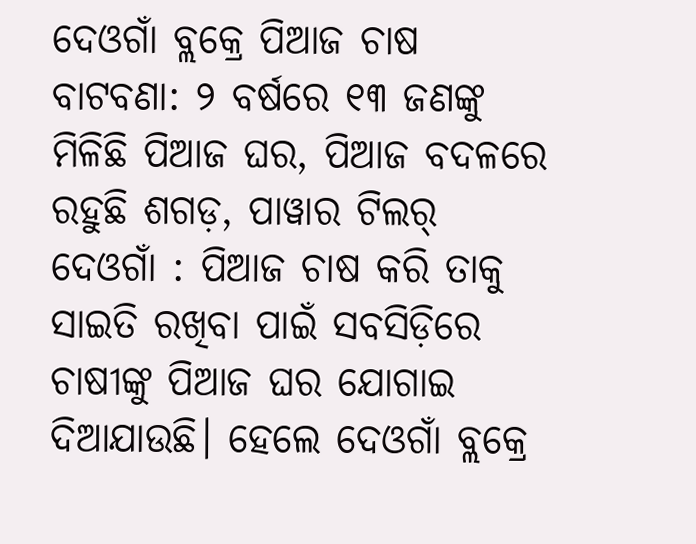ଦେଓଗାଁ ବ୍ଲକ୍ରେ ପିଆଜ ଚାଷ ବାଟବଣା: ୨ ବର୍ଷରେ ୧୩ ଜଣଙ୍କୁ ମିଳିଛି ପିଆଜ ଘର, ପିଆଜ ବଦଳରେ ରହୁଛି ଶଗଡ଼, ପାୱାର ଟିଲର୍
ଦେଓଗାଁ : ପିଆଜ ଚାଷ କରି ତାକୁ ସାଇତି ରଖିବା ପାଇଁ ସବସିଡ଼ିରେ ଚାଷୀଙ୍କୁ ପିଆଜ ଘର ଯୋଗାଇ ଦିଆଯାଉଛି। ହେଲେ ଦେଓଗାଁ ବ୍ଲକ୍ରେ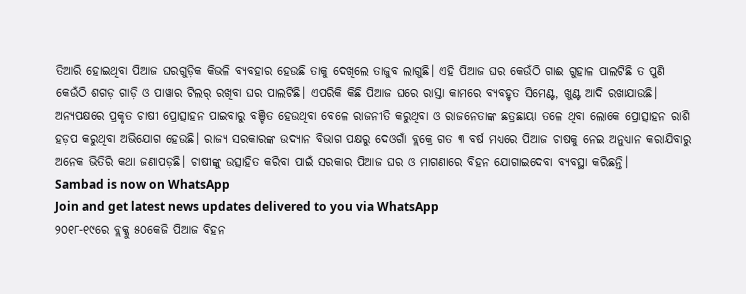ତିଆରି ହୋଇଥିବା ପିଆଜ ଘରଗୁଡ଼ିକ କିଭଳି ବ୍ୟବହାର ହେଉଛି ତାକୁ ଦେଖିଲେ ତାଜୁବ ଲାଗୁଛି। ଏହି ପିଆଜ ଘର କେଉଁଠି ଗାଈ ଗୁହାଳ ପାଲଟିଛି ତ ପୁଣି କେଉଁଠି ଶଗଡ଼ ଗାଡ଼ି ଓ ପାୱାର ଟିଲର୍ ରଖିବା ଘର ପାଲଟିଛି। ଏପରିକି କିଛି ପିଆଜ ଘରେ ରାସ୍ତା କାମରେ ବ୍ୟବହୃତ ସିମେଣ୍ଟ, ଖୁଣ୍ଟ ଆଦି ରଖାଯାଉଛି। ଅନ୍ୟପକ୍ଷରେ ପ୍ରକୃତ ଚାଷୀ ପ୍ରୋତ୍ସାହନ ପାଇବାରୁ ବଞ୍ଚିତ ହେଉଥିବା ବେଳେ ରାଜନୀତି କରୁଥିବା ଓ ରାଜନେତାଙ୍କ ଛତ୍ରଛାୟା ତଳେ ଥିବା ଲୋକେ ପ୍ରୋତ୍ସାହନ ରାଶି ହଡ଼ପ କରୁଥିବା ଅଭିଯୋଗ ହେଉଛି। ରାଜ୍ୟ ସରକାରଙ୍କ ଉଦ୍ୟାନ ବିଭାଗ ପକ୍ଷରୁ ଦେଓଗାଁ ବ୍ଲକ୍ରେ ଗତ ୩ ବର୍ଷ ମଧ୍ୟରେ ପିଆଜ ଚାଷକୁ ନେଇ ଅନୁଧ୍ୟାନ କରାଯିବାରୁ ଅନେକ ଭିତିରି କଥା ଜଣାପଡ଼ଛି। ଚାଷୀଙ୍କୁ ଉତ୍ସାହିତ କରିବା ପାଇଁ ସରକାର ପିଆଜ ଘର ଓ ମାଗଣାରେ ବିହନ ଯୋଗାଇଦେବା ବ୍ୟବସ୍ଥା କରିଛନ୍ତି।
Sambad is now on WhatsApp
Join and get latest news updates delivered to you via WhatsApp
୨୦୧୮-୧୯ରେ ବ୍ଲକ୍କୁ ୫୦କେଜି ପିଆଜ ବିହନ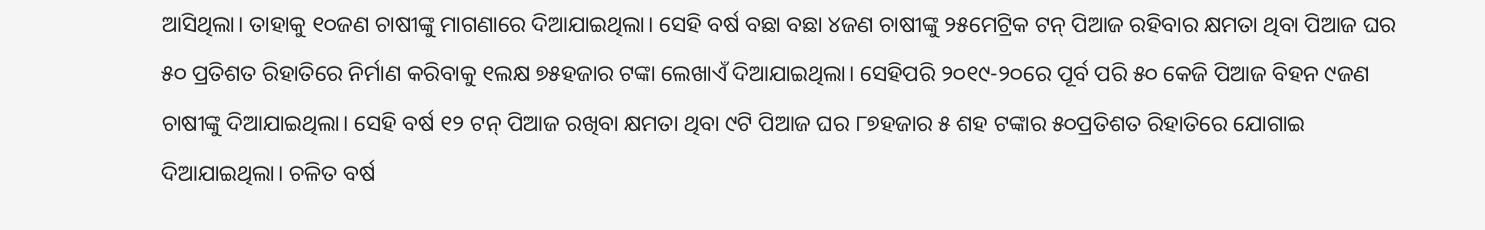ଆସିଥିଲା। ତାହାକୁ ୧୦ଜଣ ଚାଷୀଙ୍କୁ ମାଗଣାରେ ଦିଆଯାଇଥିଲା। ସେହି ବର୍ଷ ବଛା ବଛା ୪ଜଣ ଚାଷୀଙ୍କୁ ୨୫ମେଟ୍ରିକ ଟନ୍ ପିଆଜ ରହିବାର କ୍ଷମତା ଥିବା ପିଆଜ ଘର ୫୦ ପ୍ରତିଶତ ରିହାତିରେ ନିର୍ମାଣ କରିବାକୁ ୧ଲକ୍ଷ ୭୫ହଜାର ଟଙ୍କା ଲେଖାଏଁ ଦିଆଯାଇଥିଲା। ସେହିପରି ୨୦୧୯-୨୦ରେ ପୂର୍ବ ପରି ୫୦ କେଜି ପିଆଜ ବିହନ ୯ଜଣ ଚାଷୀଙ୍କୁ ଦିଆଯାଇଥିଲା। ସେହି ବର୍ଷ ୧୨ ଟନ୍ ପିଆଜ ରଖିବା କ୍ଷମତା ଥିବା ୯ଟି ପିଆଜ ଘର ୮୭ହଜାର ୫ ଶହ ଟଙ୍କାର ୫୦ପ୍ରତିଶତ ରିହାତିରେ ଯୋଗାଇ ଦିଆଯାଇଥିଲା। ଚଳିତ ବର୍ଷ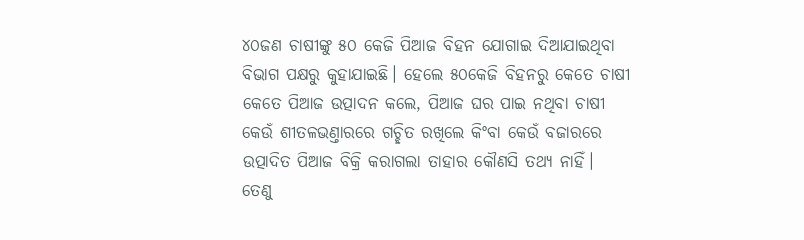୪୦ଜଣ ଚାଷୀଙ୍କୁ ୫୦ କେଜି ପିଆଜ ବିହନ ଯୋଗାଇ ଦିଆଯାଇଥିବା ବିଭାଗ ପକ୍ଷରୁ କୁହାଯାଇଛି। ହେଲେ ୫୦କେଜି ବିହନରୁ କେତେ ଚାଷୀ କେତେ ପିଆଜ ଉତ୍ପାଦନ କଲେ, ପିଆଜ ଘର ପାଇ ନଥିବା ଚାଷୀ କେଉଁ ଶୀତଳଭଣ୍ତାରରେ ଗଚ୍ଛିତ ରଖିଲେ କିଂବା କେଉଁ ବଜାରରେ ଉତ୍ପାଦିତ ପିଆଜ ବିକ୍ରି କରାଗଲା ତାହାର କୌଣସି ତଥ୍ୟ ନାହିଁ। ତେଣୁ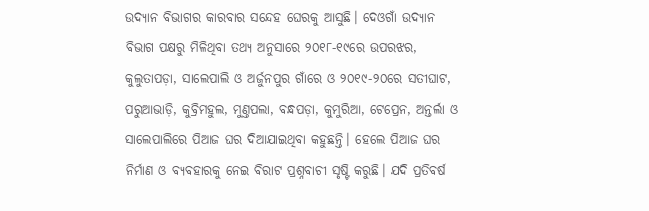ଉଦ୍ୟାନ ବିଭାଗର କାରବାର ସନ୍ଦେହ ଘେରକୁ ଆସୁଛି। ଦେଓଗାଁ ଉଦ୍ୟାନ ବିଭାଗ ପକ୍ଷରୁ ମିଳିଥିବା ତଥ୍ୟ ଅନୁସାରେ ୨୦୧୮-୧୯ରେ ଉପରଝର, କୁଲୁତାପଡ଼ା, ସାଲେପାଲି ଓ ଅର୍ଜୁନପୁର ଗାଁରେ ଓ ୨୦୧୯-୨୦ରେ ସତୀଘାଟ, ପରୁଆଭାଡ଼ି, କୁବ୍ରିମହୁଲ, ମୁଣ୍ତପଲା, ବନ୍ଧପଡ଼ା, କୁମୁରିଆ, ଟେପ୍ରେନ, ଅନ୍ତର୍ଲା ଓ ସାଲେପାଲିରେ ପିଆଜ ଘର ଦିଆଯାଇଥିବା କହୁଛନ୍ତି। ହେଲେ ପିଆଜ ଘର ନିର୍ମାଣ ଓ ବ୍ୟବହାରକୁ ନେଇ ବିରାଟ ପ୍ରଶ୍ନବାଚୀ ସୃଷ୍ଟି କରୁଛି। ଯଦି ପ୍ରତିବର୍ଷ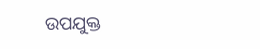ଉପଯୁକ୍ତ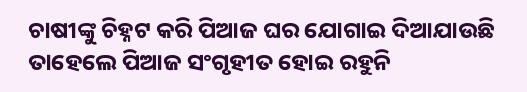ଚାଷୀଙ୍କୁ ଚିହ୍ନଟ କରି ପିଆଜ ଘର ଯୋଗାଇ ଦିଆଯାଉଛି ତାହେଲେ ପିଆଜ ସଂଗୃହୀତ ହୋଇ ରହୁନି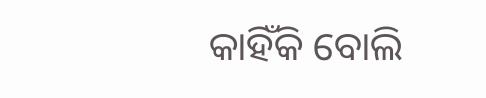କାହିଁକି ବୋଲି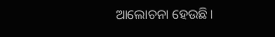ଆଲୋଚନା ହେଉଛି।